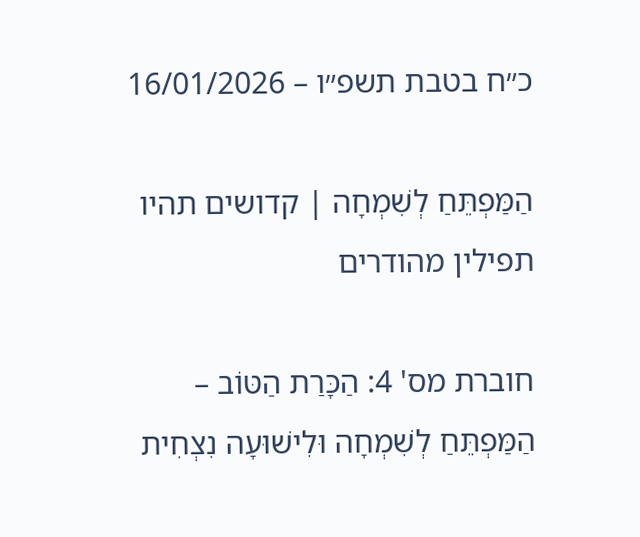כ״ח בטבת תשפ״ו – 16/01/2026

הַמַּפְתֵּחַ לְשִׁמְחָה | קדושים תהיו תפילין מהודרים

חוברת מס' 4: הַכָּרַת הַטּוֹב – הַמַּפְתֵּחַ לְשִׁמְחָה וּלִישׁוּעָה נִצְחִית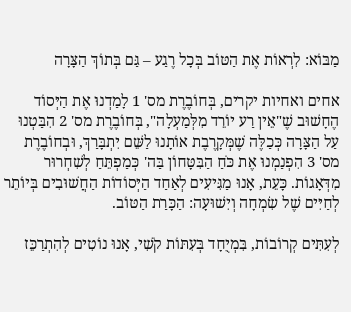מַבּוֹא: לִרְאוֹת אֶת הַטּוֹב בְּכָל רֶגַע – גַּם בְּתוֹךְ הַצָּרָה

אחים ואחיות יקרים, בְּחוֹבֶרֶת מס' 1 לָמַדְנוּ אֶת הַיְּסוֹד הֶחָשׁוּב שֶׁ"אֵין רַע יוֹרֵד מִלְּמַעְלָה", בְּחוֹבֶרֶת מס' 2 הִבַּטְנוּ עַל הַצָּרָה כְּכַלֶּה שֶׁמְּקָרֶבֶת אוֹתָנוּ לַשֵּׁם יִתְבָּרַךְ, וּבְחוֹבֶרֶת מס' 3 הִפְנַמְנוּ אֶת כֹּחַ הַבִּטָּחוֹן בַּה' כְּמַפְתֵּחַ לְשִׁחְרוּר מִדְּאָגוֹת. כָּעֵת, אָנוּ מַגִּיעִים לְאַחַד הַיְּסוֹדוֹת הַחֲשׁוּבִים בְּיוֹתֵר לְחַיִּים שֶׁל שִׂמְחָה וְיִשׁוּעָה: הַכָּרַת הַטּוֹב.

לְעִתִּים קְרוֹבוֹת, בִּמְיֻחָד בְּעִתּוֹת קֹשִׁי, אָנוּ נוֹטִים לְהִתְרַכֵּז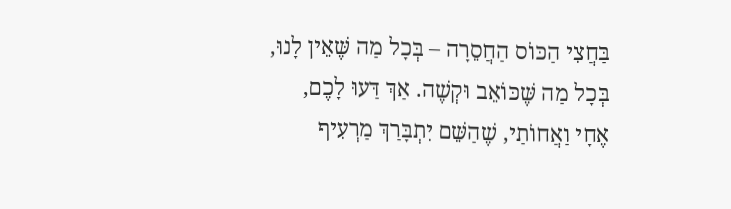בַּחֲצִי הַכּוֹס הַחֲסֵרָה – בְּכָל מַה שֶּׁאֵין לָנוּ, בְּכָל מַה שֶּׁכּוֹאֵב וּקְשֶׁה. אַךְ דַּעוּ לָכֶם, אֶחָי וַאֲחוֹתַי, שֶׁהַשֵּׁם יִתְבָּרַךְ מַרְעִיף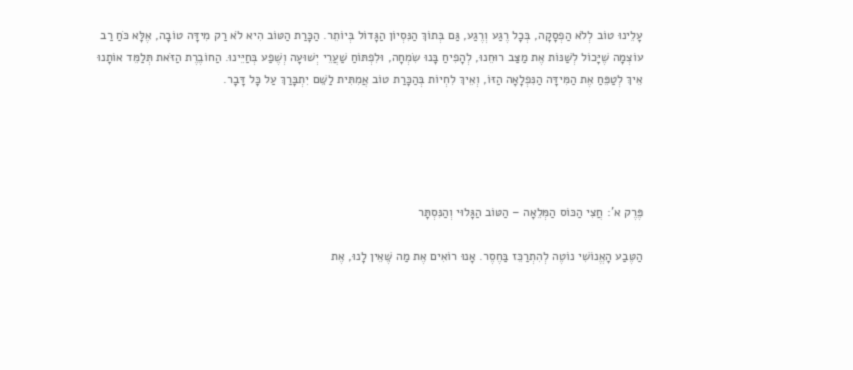עָלֵינוּ טוֹב לְלֹא הַפְסָקָה, בְּכָל רֶגַע וְרֶגַע, גַּם בְּתוֹךְ הַנִּסְיוֹן הַגָּדוֹל בְּיוֹתֵר. הַכָּרַת הַטּוֹב הִיא לֹא רַק מִידָּה טוֹבָה, אֶלָּא כֹּחַ רַב עוֹצְמָה שֶׁיָּכוֹל לְשַׁנּוֹת אֶת מַצַּב רוּחֵנוּ, לְהָפִיחַ בָּנוּ שִׂמְחָה, וּלִפְתּוֹחַ שַׁעֲרֵי יְשׁוּעָה וְשֶׁפַע בְּחַיֵּינוּ. הַחוֹבֶרֶת הַזֹּאת תְּלַמֵּד אוֹתָנוּ אֵיךְ לְטַפֵּחַ אֶת הַמִּידָּה הַנִּפְלָאָה הַזּוֹ, וְאֵיךְ לִחְיוֹת בְּהַכָּרַת טוֹב אֲמִתִּית לַשֵּׁם יִתְבָּרַךְ עַל כָּל דָּבָר.





פֶּרֶק א': חֲצִי הַכּוֹס הַמְּלֵאָה – הַטּוֹב הַגָּלוּי וְהַנִּסְתָּר

הַטֶּבַע הָאֱנוֹשִׁי נוֹטֶה לְהִתְרַכֵּז בַּחֶסֶר. אָנוּ רוֹאִים אֶת מַה שֶּׁאֵין לָנוּ, אֶת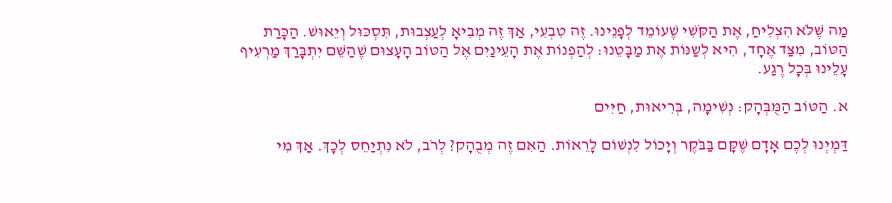מַה שֶּׁלֹּא הִצְלִיחַ, אֶת הַקֹּשִׁי שֶׁעוֹמֵד לְפָנֵינוּ. זֶה טִבְעִי, אַךְ זֶה מְבִיאָ לְעַצְבוּת, תִּסְכּוּל וְיֵאוּשׁ. הַכָּרַת הַטּוֹב, מִצַּד אֶחָד, הִיא לְשַנּוֹת אֶת מַבָּטֵנוּ: לְהַפְנוֹת אֶת הָעֵינַיִם אֶל הַטּוֹב הָעָצוּם שֶׁהַשֵּׁם יִתְבָּרַךְ מַרְעִיף עָלֵינוּ בְּכָל רֶגַע.

א. הַטּוֹב הַמֻּבְּהָק: נְשִׁימָה, בְּרִיאוּת, חַיִּים

דַּמְיְנוּ לְכֶם אָדָם שֶׁקָּם בַּבֹּקֶר וְיָכוֹל לִנְשׁוֹם לָרֵאוֹת. הַאִם זֶה מְבֻהָק? לְרֹב, לֹא נִתְיַחֵס לְכָךְ. אַךְ מִי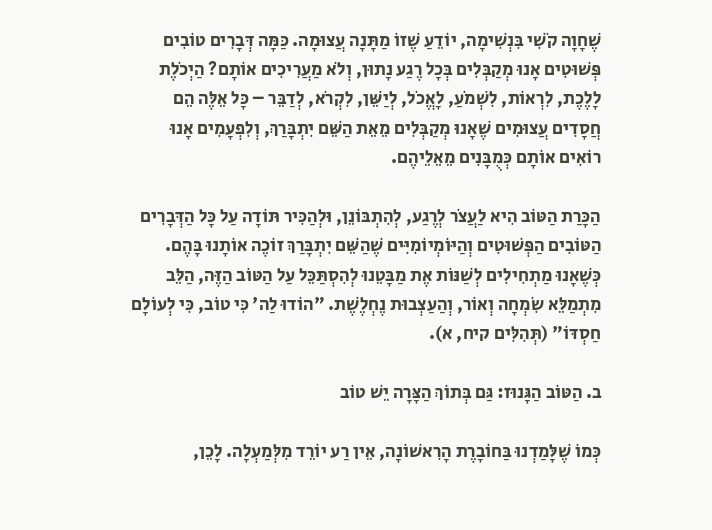שֶׁחָוָה קֹשִׁי בִּנְשִׁימָה, יוֹדֵעַ שֶׁזוֹ מַתָּנָה עֲצוּמָה. כַּמָּה דְּבָרִים טוֹבִים פְּשׁוּטִים אָנוּ מְקַבְּלִים בְּכָל רֶגַע נָתוּן, וְלֹא מַעֲרִיכִים אוֹתָם? הַיְכֹלֶת לָלֶכֶת, לִרְאוֹת, לִשְׁמֹעַ, לָאֱכֹל, לְיַשֵּׁן, לִקְרֹא, לְדַבֵּר – כָּל אֵלֶּה הֵם חֲסָדִים עֲצוּמִים שֶׁאָנוּ מְקַבְּלִים מֵאֵת הַשֵּׁם יִתְבָּרַךְ, וְלִפְעָמִים אָנוּ רוֹאִים אוֹתָם כְּמֻבָּנִים מֵאֵלֵיהֶם.

הַכָּרַת הַטּוֹב הִיא לַעֲצֹר לְרֶגַע, לְהִתְבּוֹנֵן, וּלְהַכִּיר תּוֹדָה עַל כָּל הַדְּבָרִים הַטּוֹבִים הַפְּשׁוּטִים וְהַיּוֹמְיוֹמִיִּים שֶׁהַשֵּׁם יִתְבָּרַךְ זוֹכֶה אוֹתָנוּ בָּהֶם. כְּשֶׁאָנוּ מַתְחִילִים לְשַׁנּוֹת אֶת מַבָּטֵנוּ לְהִסְתַּכֵּל עַל הַטּוֹב הַזֶּה, הַלֵּב מִתְמַלֵּא שִׂמְחָה וְאוֹר, וְהַעַצְבוּת נֶחְלֶשֶׁת. "הוֹדוּ לַה' כִּי טוֹב, כִּי לְעוֹלָם חַסְדּוֹ" (תְּהִלִּים קיח, א).

ב. הַטּוֹב הַגָּנוּז: גַּם בְּתוֹךְ הַצָּרָה יֵשׁ טוֹב

כְּמוֹ שֶׁלָּמַדְנוּ בַּחוֹבָרֶת הָרִאשׁוֹנָה, אֵין רַע יוֹרֵד מִלְּמַעְלָה. לָכֵן,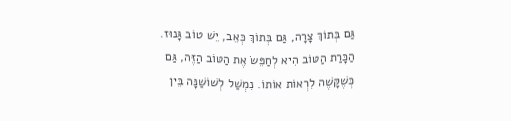גַּם בְּתוֹךְ צָרָה, גַּם בְּתוֹךְ כְּאֵב, יֵשׁ טוֹב גָּנוּז. הַכָּרַת הַטּוֹב הִיא לְחַפֵּשׂ אֶת הַטּוֹב הַזֶּה, גַּם כְּשֶׁקָּשֶׁה לִרְאוֹת אוֹתוֹ. נִמְשַׁל לְשׁוֹשַׁנָּה בֵּין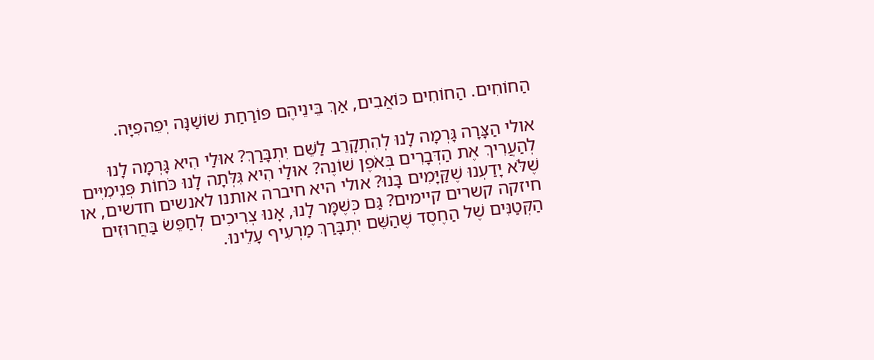הַחוֹחִים. הַחוֹחִים כּוֹאֲבִים, אַךְ בֵּינֵיהֶם פּוֹרַחַת שׁוֹשַׁנָּה יְפֵהפִיָּה.

אולי הַצָּרָה גָּרְמָה לָנוּ לְהִתְקָרֵב לַשֵּׁם יִתְבָּרַךְ? אוּלַי הִיא גָּרְמָה לָנוּ לְהַעֲרִיךְ אֶת הַדְּבָרִים בְּאֹפֶן שׁוֹנֶה? אוּלַי הִיא גִּלְּתָה לָנוּ כֹּחוֹת פְּנִימִיִּים שֶׁלֹּא יָדַעְנוּ שֶׁקַּיָּמִים בָּנוּ? אולי היא חיברה אותנו לאנשים חדשים, או חיזקה קשרים קיימים? גַּם כְּשֶׁמָּר לָנוּ, אָנוּ צְרִיכִים לְחַפֵּשׂ בַּחֲרוּזִים הַקְּטַנִּים שֶׁל הַחֶסֶד שֶׁהַשֵּׁם יִתְבָּרַךְ מַרְעִיף עָלֵינוּ.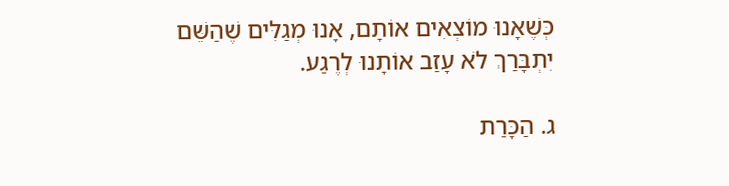כְּשֶׁאָנוּ מוֹצְאִים אוֹתָם, אָנוּ מְגַלִּים שֶׁהַשֵּׁם יִתְבָּרַךְ לֹא עָזַב אוֹתָנוּ לְרֶגַע.

ג. הַכָּרַת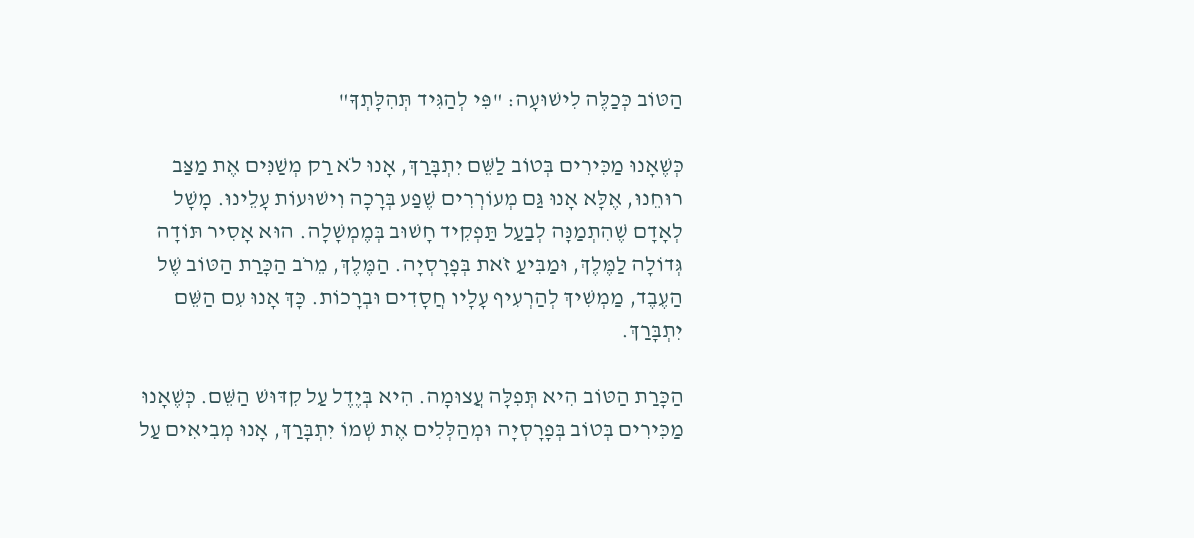הַטּוֹב כְּכַלֶּה לִישׁוּעָה: "פִּי לְהַגִּיד תְּהִלָּתְךָ"

כְּשֶׁאָנוּ מַכִּירִים בְּטוֹב לַשֵּׁם יִתְבָּרַךְ, אָנוּ לֹא רַק מְשַׁנִּים אֶת מַצַּב רוּחֵנוּ, אֶלָּא אָנוּ גַּם מְעוֹרְרִים שֶׁפַע בְּרָכָה וִישׁוּעוֹת עָלֵינוּ. מָשָׁל לְאָדָם שֶׁהִתְמַנָּה לְבַעַל תַּפְקִיד חָשׁוּב בְּמֶמְשָׁלָה. הוּא אָסִיר תּוֹדָה גְּדוֹלָה לַמֶּלֶךְ, וּמַבִּיעַ זֹאת בְּפָרָסְיָה. הַמֶּלֶךְ, מֵרֹב הַכָּרַת הַטּוֹב שֶׁל הַעֶבֶד, מַמְשִׁיךְ לְהַרְעִיף עָלָיו חֲסָדִים וּבְרָכוֹת. כָּךְ אָנוּ עִם הַשֵּׁם יִתְבָּרַךְ.

הַכָּרַת הַטּוֹב הִיא תְּפִלָּה עֲצוּמָה. הִיא בְּיֶדֶל עַל קִדּוּשׁ הַשֵּׁם. כְּשֶׁאָנוּ מַכִּירִים בְּטוֹב בְּפָרָסְיָה וּמְהַלְּלִים אֶת שְׁמוֹ יִתְבָּרַךְ, אָנוּ מְבִיאִים עַל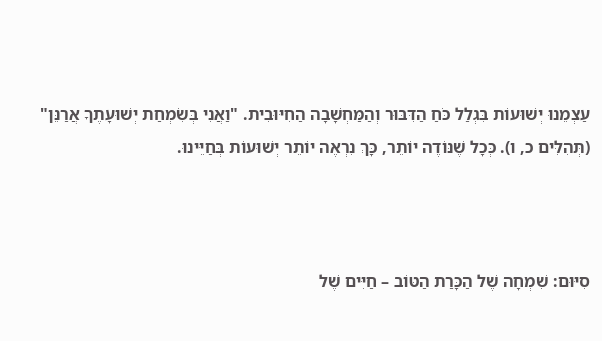עַצְמֵנוּ יְשׁוּעוֹת בִּגְלַל כֹּחַ הַדִּבּוּר וְהַמַּחְשָׁבָה הַחִיּוּבִית. "וַאֲנִי בְּשִׂמְחַת יְשׁוּעָתֶךָ אֲרַנֵּן" (תְּהִלִּים כ, ו). כְּכָל שֶׁנּוֹדֶה יוֹתֵר, כָּךְ נִרְאֶה יוֹתֵר יְשׁוּעוֹת בְּחַיֵּינוּ.



סִיּוּם: שִׁמְחָה שֶׁל הַכָּרַת הַטּוֹב – חַיִּים שֶׁל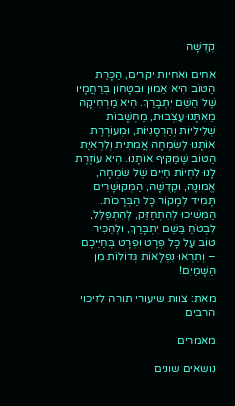קְדֻשָּׁה

אחים ואחיות יקרים, הַכָּרַת הַטּוֹב הִיא אֵמוּן וּבִטָּחוֹן בְּרַחֲמָיו שֶׁל הַשֵּׁם יִתְבָּרַךְ. הִיא מַרְחִיקָה מֵאִתָּנוּ עַצְבוּת, מַחְשָׁבוֹת שְׁלִילִיּוֹת וְהַרְסָנִיּוֹת, וּמְעוֹרֶרֶת אוֹתָנוּ לְשִׂמְחָה אֲמִתִּית וְלִרְאִיַּת הַטּוֹב שֶׁמַּקִּיף אוֹתָנוּ. הִיא עוֹזֶרֶת לָנוּ לִחְיוֹת חַיִּים שֶׁל שִׂמְחָה, אֱמוּנָה, וּקְדֻשָּׁה, הַמְּקוּשָׁרִים תָּמִיד לְמָקוֹר כָּל הַבְּרָכוֹת. הַמִּשִׁיכוּ לְהִתְחַזֵּק, לְהִתְפַּלֵּל, לִבְטֹחַ בַּשֵּׁם יִתְבָּרַךְ, וּלְהַכִּיר טוֹב עַל כָּל פְּרָט וּפְרָט בְּחַיֵּיכֶם – וְתִרְאוּ נִפְלָאוֹת גְּדוֹלוֹת מִן הַשָּׁמַיִם!

מאת: צוות שיעורי תורה לזיכוי הרבים

מאמרים

נושאים שונים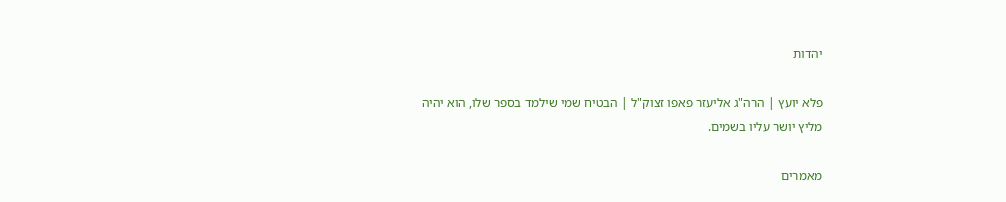יהדות

פלא יועץ | הרה"ג אליעזר פאפו זצוק"ל | הבטיח שמי שילמד בספר שלו, הוא יהיה מליץ יושר עליו בשמים.

מאמרים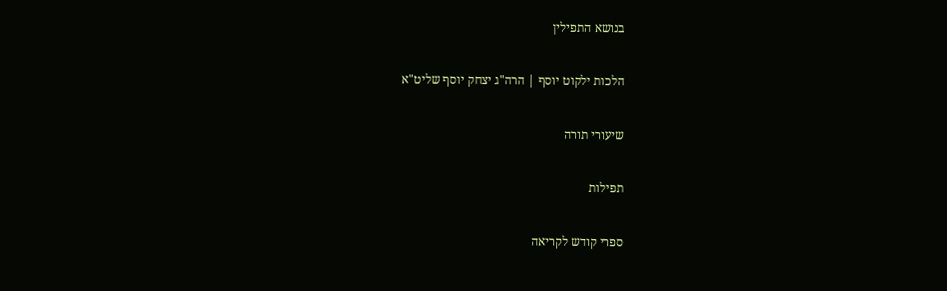בנושא התפילין

הלכות ילקוט יוסף | הרה"ג יצחק יוסף שליט"א

שיעורי תורה

תפילות

ספרי קודש לקריאה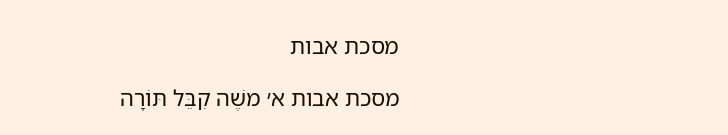מסכת אבות

מסכת אבות א׳ משֶׁה קִבֵּל תּוֹרָה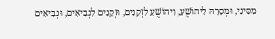מִסִּינַי, וּמְסָרָהּ לִיהוֹשֻׁעַ, וִיהוֹשֻׁעַ לִזְקֵנִים, וּזְקֵנִים לִנְבִיאִים, וּנְבִיאִים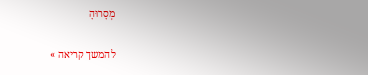מְסָרוּהָ

להמשך קריאה »